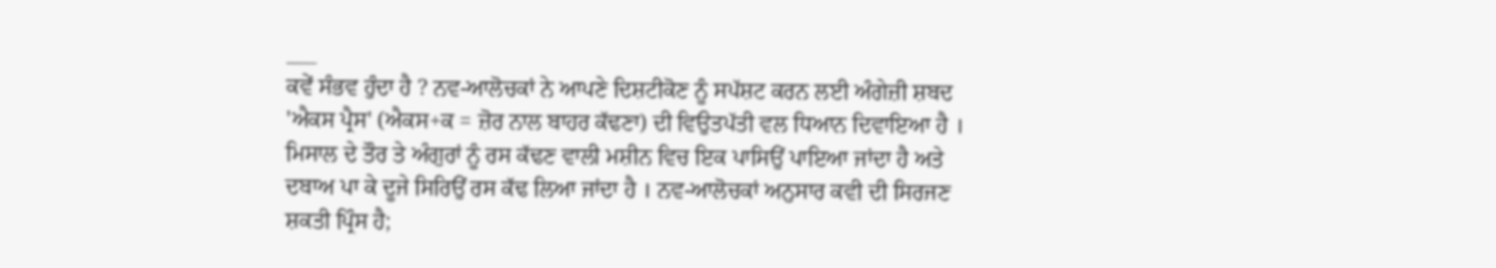___
ਕਵੇਂ ਸੰਭਵ ਹੁੰਦਾ ਹੈ ? ਨਵ-ਆਲੋਚਕਾਂ ਨੇ ਆਪਣੇ ਦਿਸ਼ਟੀਕੋਣ ਨੂੰ ਸਪੱਸ਼ਟ ਕਰਨ ਲਈ ਅੰਗੇਜ਼ੀ ਸ਼ਬਦ 'ਐਕਸ ਪ੍ਰੈਸ' (ਐਕਸ+ਕ = ਜ਼ੋਰ ਨਾਲ ਬਾਹਰ ਕੱਢਣਾ) ਦੀ ਵਿਉਤਪੱਤੀ ਵਲ ਧਿਆਨ ਦਿਵਾਇਆ ਹੈ । ਮਿਸਾਲ ਦੇ ਤੌਰ ਤੇ ਅੰਗੁਰਾਂ ਨੂੰ ਰਸ ਕੱਢਣ ਵਾਲੀ ਮਸ਼ੀਨ ਵਿਚ ਇਕ ਪਾਸਿਉਂ ਪਾਇਆ ਜਾਂਦਾ ਹੈ ਅਤੇ ਦਬਾਅ ਪਾ ਕੇ ਦੂਜੇ ਸਿਰਿਉਂ ਰਸ ਕੱਢ ਲਿਆ ਜਾਂਦਾ ਹੈ । ਨਵ-ਆਲੋਚਕਾਂ ਅਨੁਸਾਰ ਕਵੀ ਦੀ ਸਿਰਜਣ ਸ਼ਕਤੀ ਪ੍ਰਿੰਸ ਹੈ;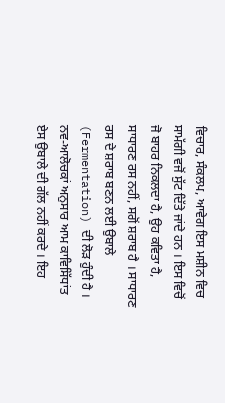ਵਿਚਾਰ, ਸੰਕਲਪ, ਆਵੇਗ ਇਸ ਮਸ਼ੀਨ ਵਿਚ ਸਾਮੱਗੀ ਵਜੋਂ ਸੁੱਟ ਦਿੱਤੇ ਜਾਂਦੇ ਹਨ । ਇਸ ਵਿਚੋਂ ਜੋ ਬਾਹਰ ਨਿਕਲਦਾ ਹੈ, ਉਹ ਕਵਿਤਾ ਹੈ, ਸਾਧਾਰਣ ਰਸ ਨਹੀਂ, ਸਗੋਂ ਸ਼ਰਾਬ ਹੈ । ਸਾਧਾਰਣ ਰਸ ਦੇ ਸ਼ਰਾਬ ਬਣਨ ਲਈ ਉਬਾਲੇ (Fermentation) ਦੀ ਲੋੜ ਹੁੰਦੀ ਹੈ । ਨਵ-ਆਲੋਚਕਾਂ ਅਨੁਸਾਰ ਆਮ ਕਾਵਿਸਿੱਧਾਂਤ ਏਸ ਉਬਾਲੇ ਦੀ ਗੱਲ ਨਹੀਂ ਕਰਦੇ । ਇਹ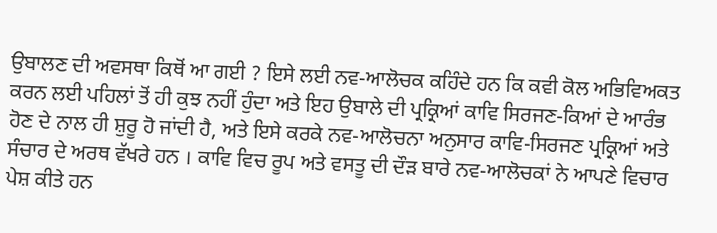ਉਬਾਲਣ ਦੀ ਅਵਸਥਾ ਕਿਥੋਂ ਆ ਗਈ ? ਇਸੇ ਲਈ ਨਵ-ਆਲੋਚਕ ਕਹਿੰਦੇ ਹਨ ਕਿ ਕਵੀ ਕੋਲ ਅਭਿਵਿਅਕਤ ਕਰਨ ਲਈ ਪਹਿਲਾਂ ਤੋਂ ਹੀ ਕੁਝ ਨਹੀਂ ਹੁੰਦਾ ਅਤੇ ਇਹ ਉਬਾਲੇ ਦੀ ਪ੍ਰਕ੍ਰਿਆਂ ਕਾਵਿ ਸਿਰਜਣ-ਕਿਆਂ ਦੇ ਆਰੰਭ ਹੋਣ ਦੇ ਨਾਲ ਹੀ ਸ਼ੁਰੂ ਹੋ ਜਾਂਦੀ ਹੈ, ਅਤੇ ਇਸੇ ਕਰਕੇ ਨਵ-ਆਲੋਚਨਾ ਅਨੁਸਾਰ ਕਾਵਿ-ਸਿਰਜਣ ਪ੍ਰਕ੍ਰਿਆਂ ਅਤੇ ਸੰਚਾਰ ਦੇ ਅਰਥ ਵੱਖਰੇ ਹਨ । ਕਾਵਿ ਵਿਚ ਰੂਪ ਅਤੇ ਵਸਤੂ ਦੀ ਦੌੜ ਬਾਰੇ ਨਵ-ਆਲੋਚਕਾਂ ਨੇ ਆਪਣੇ ਵਿਚਾਰ ਪੇਸ਼ ਕੀਤੇ ਹਨ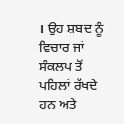। ਉਹ ਸ਼ਬਦ ਨੂੰ ਵਿਚਾਰ ਜਾਂ ਸੰਕਲਪ ਤੋਂ ਪਹਿਲਾਂ ਰੱਖਦੇ ਹਨ ਅਤੇ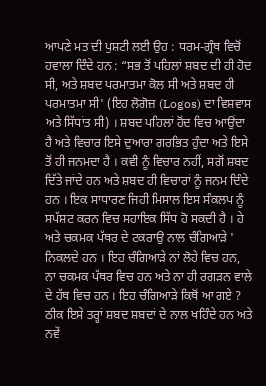ਆਪਣੇ ਮਤ ਦੀ ਪੁਸ਼ਟੀ ਲਈ ਉਹ : ਧਰਮ-ਗ੍ਰੰਥ ਵਿਚੋਂ ਹਵਾਲਾ ਦਿੰਦੇ ਹਨ : “ਸਭ ਤੋਂ ਪਹਿਲਾਂ ਸ਼ਬਦ ਦੀ ਹੀ ਹੋਦ ਸੀ, ਅਤੇ ਸ਼ਬਦ ਪਰਮਾਤਮਾ ਕੋਲ ਸੀ ਅਤੇ ਸ਼ਬਦ ਹੀ ਪਰਮਾਤਮਾ ਸੀ' (ਇਹ ਲੋਗੋਜ਼ (Logos) ਦਾ ਵਿਸ਼ਵਾਸ ਅਤੇ ਸਿੱਧਾਂਤ ਸੀ) । ਸ਼ਬਦ ਪਹਿਲਾਂ ਹੋਂਦ ਵਿਚ ਆਉਂਦਾ ਹੈ ਅਤੇ ਵਿਚਾਰ ਇਸੇ ਦੁਆਰਾ ਗਰਭਿਤ ਹੁੰਦਾ ਅਤੇ ਇਸੇ ਤੋਂ ਹੀ ਜਨਮਦਾ ਹੈ । ਕਵੀ ਨੂੰ ਵਿਚਾਰ ਨਹੀਂ, ਸਗੋਂ ਸ਼ਬਦ ਦਿੱਤੇ ਜਾਂਦੇ ਹਨ ਅਤੇ ਸ਼ਬਦ ਹੀ ਵਿਚਾਰਾਂ ਨੂੰ ਜਨਮ ਦਿੰਦੇ ਹਨ । ਇਕ ਸਾਧਾਰਣ ਜਿਹੀ ਮਿਸਾਲ ਇਸ ਸੰਕਲਪ ਨੂੰ ਸਪੱਸ਼ਟ ਕਰਨ ਵਿਚ ਸਹਾਇਕ ਸਿੱਧ ਹੋ ਸਕਦੀ ਹੈ । ਹੇ ਅਤੇ ਚਕਮਕ ਪੱਥਰ ਦੇ ਟਕਰਾਉ ਨਾਲ ਚੰਗਿਆੜੇ ' ਨਿਕਲਦੇ ਹਨ । ਇਹ ਚੰਗਿਆੜੇ ਨਾਂ ਲੋਹੇ ਵਿਚ ਹਨ, ਨਾ ਚਕਮਕ ਪੱਥਰ ਵਿਚ ਹਨ ਅਤੇ ਨਾ ਹੀ ਰਗੜਨ ਵਾਲੇ ਦੇ ਹੱਥ ਵਿਚ ਹਨ । ਇਹ ਚੰਗਿਆੜੇ ਕਿਥੋਂ ਆ ਗਏ ? ਠੀਕ ਇਸੇ ਤਰ੍ਹਾਂ ਸ਼ਬਦ ਸ਼ਬਦਾਂ ਦੇ ਨਾਲ ਖਹਿੰਦੇ ਹਨ ਅਤੇ ਨਵੇਂ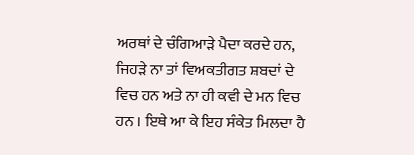ਅਰਥਾਂ ਦੇ ਚੰਗਿਆੜੇ ਪੈਦਾ ਕਰਦੇ ਹਨ, ਜਿਹੜੇ ਨਾ ਤਾਂ ਵਿਅਕਤੀਗਤ ਸ਼ਬਦਾਂ ਦੇ ਵਿਚ ਹਨ ਅਤੇ ਨਾ ਹੀ ਕਵੀ ਦੇ ਮਨ ਵਿਚ ਹਨ । ਇਥੇ ਆ ਕੇ ਇਹ ਸੰਕੇਤ ਮਿਲਦਾ ਹੈ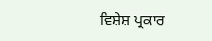ਵਿਸ਼ੇਸ਼ ਪ੍ਰਕਾਰ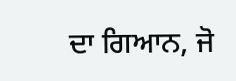ਦਾ ਗਿਆਨ, ਜੋ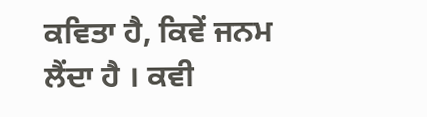ਕਵਿਤਾ ਹੈ, ਕਿਵੇਂ ਜਨਮ ਲੈਂਦਾ ਹੈ । ਕਵੀ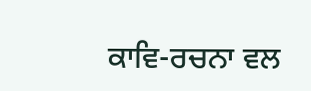ਕਾਵਿ-ਰਚਨਾ ਵਲ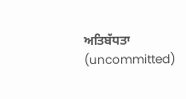ਅਤਿਬੱਧਤਾ (uncommitted)